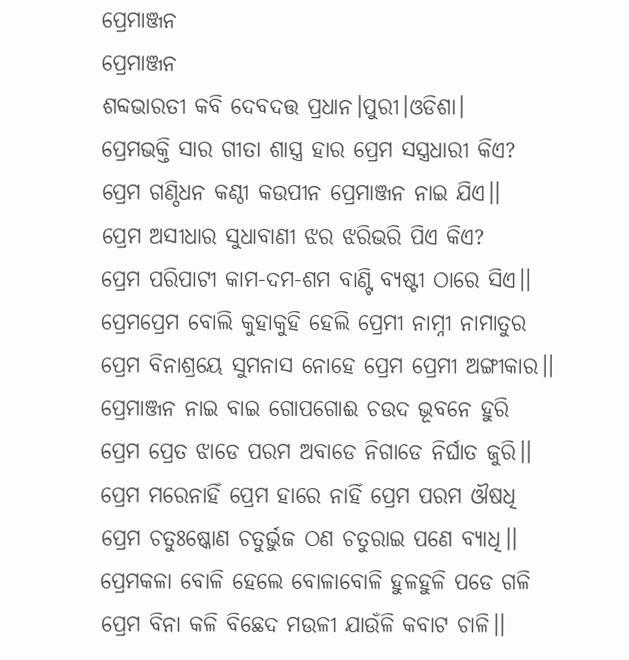ପ୍ରେମାଞ୍ଜନ
ପ୍ରେମାଞ୍ଜନ
ଶବ୍ଦଭାରତୀ କବି ଦେବଦତ୍ତ ପ୍ରଧାନ।ପୁରୀ।ଓଡିଶା।
ପ୍ରେମଭକ୍ତି ସାର ଗୀତା ଶାସ୍ତ୍ର ହାର ପ୍ରେମ ସସ୍ତ୍ରଧାରୀ କିଏ?
ପ୍ରେମ ଗଣ୍ଠିଧନ କଣ୍ଠୀ କଉପୀନ ପ୍ରେମାଞ୍ଜନ ନାଇ ଯିଏ।।
ପ୍ରେମ ଅସୀଧାର ସୁଧାବାଣୀ ଝର ଝରିଭରି ପିଏ କିଏ?
ପ୍ରେମ ପରିପାଟୀ କାମ-ଦମ-ଶମ ବାଣ୍ଟି ବ୍ୟଷ୍ଟୀ ଠାରେ ସିଏ।।
ପ୍ରେମପ୍ରେମ ବୋଲି କୁହାକୁହି ହେଲି ପ୍ରେମୀ ନାମ୍ନୀ ନାମାତୁର
ପ୍ରେମ ବିନାଶ୍ରୟେ ସୁମନାସ ନୋହେ ପ୍ରେମ ପ୍ରେମୀ ଅଙ୍ଗୀକାର।।
ପ୍ରେମାଞ୍ଜନ ନାଇ ବାଇ ଗୋପଗୋଈ ଚଉଦ ଭୂବନେ ହୁରି
ପ୍ରେମ ପ୍ରେତ ଝାଡେ ପରମ ଅବାଡେ ନିଗାଡେ ନିର୍ଘାତ ଜୁରି।।
ପ୍ରେମ ମରେନାହିଁ ପ୍ରେମ ହାରେ ନାହିଁ ପ୍ରେମ ପରମ ଔଷଧି
ପ୍ରେମ ଚତୁଃଷ୍କୋଣ ଚତୁର୍ଭୁଜ ଠଣ ଚତୁରାଇ ପଣେ ବ୍ୟାଧି।।
ପ୍ରେମକଳା ବୋଳି ହେଲେ ବୋଳାବୋଳି ହୁଳହୁଳି ପଡେ ଗଳି
ପ୍ରେମ ବିନା କଳି ବିଛେଦ ମଉଳୀ ଯାଉଁଳି କବାଟ ଚାଳି।।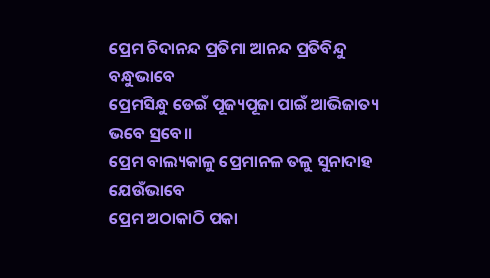ପ୍ରେମ ଚିଦାନନ୍ଦ ପ୍ରତିମା ଆନନ୍ଦ ପ୍ରତିବିନ୍ଦୁ ବନ୍ଧୁଭାବେ
ପ୍ରେମସିନ୍ଧୁ ଡେଇଁ ପୂଜ୍ୟପୂଜା ପାଇଁ ଆଭିଜାତ୍ୟ ଭବେ ସ୍ରବେ।।
ପ୍ରେମ ବାଲ୍ୟକାଳୁ ପ୍ରେମାନଳ ତଳୁ ସୁନାଦାହ ଯେଉଁଭାବେ
ପ୍ରେମ ଅଠାକାଠି ପକା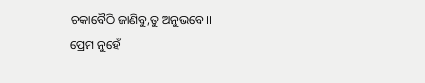ଚକାବୈଠି ଜାଣିବୁ,ତୁ ଅନୁଭବେ।।
ପ୍ରେମ ନୁହେଁ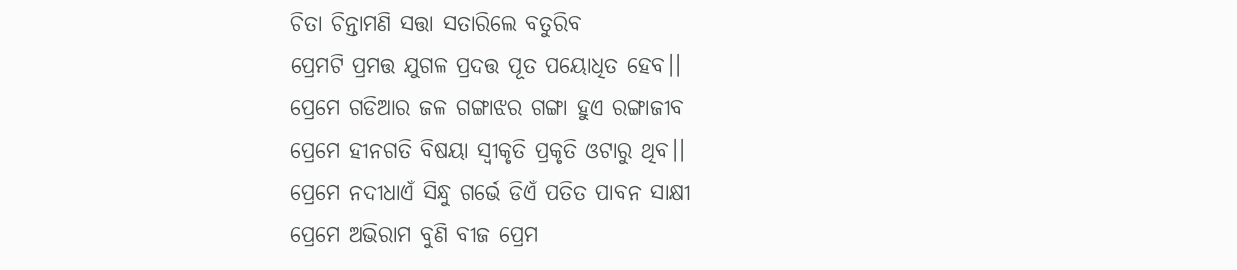ଚିତା ଚିନ୍ତାମଣି ସତ୍ତା ସତାରିଲେ ବତୁରିବ
ପ୍ରେମଟି ପ୍ରମତ୍ତ ଯୁଗଳ ପ୍ରଦତ୍ତ ପୂତ ପୟୋଧିତ ହେବ।।
ପ୍ରେମେ ଗଡିଆର ଜଳ ଗଙ୍ଗାଝର ଗଙ୍ଗା ହୁଏ ରଙ୍ଗାଜୀବ
ପ୍ରେମେ ହୀନଗତି ବିଷୟା ସ୍ବୀକୃତି ପ୍ରକୃତି ଓଟାରୁ ଥିବ।।
ପ୍ରେମେ ନଦୀଧାଏଁ ସିନ୍ଧୁ ଗର୍ଭେ ଡିଏଁ ପତିତ ପାବନ ସାକ୍ଷୀ
ପ୍ରେମେ ଅଭିରାମ ବୁଣି ବୀଜ ପ୍ରେମ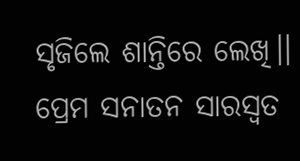ସୃଜିଲେ ଶାନ୍ତିରେ ଲେଖି।।
ପ୍ରେମ ସନାତନ ସାରସ୍ବତ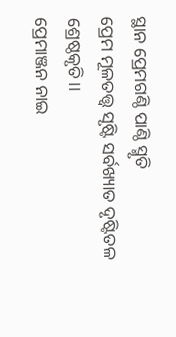ସ୍ଥାନ ପ୍ରେମଗଣ୍ଠି ପାଣ୍ଠି ସ୍ମୃତି
ପ୍ରେମ ମୂଳତତ୍ତ୍ବ ସୃଷ୍ଟି ସର୍ବଖ୍ୟାତ ଦୃଷ୍ଟିତଳ ଶ୍ରେଷ୍ଠକୃତି।।
ପ୍ରେମାଞ୍ଜନ ନାଇ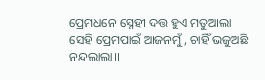ପ୍ରେମଧନେ ସ୍ନେହୀ ଦତ୍ତ ହୁଏ ମତୁଆଲା
ସେହି ପ୍ରେମପାଇଁ ଆଜନମୁଁ, ଚାହିଁ ଭଜୁଅଛି ନନ୍ଦଲାଲା।।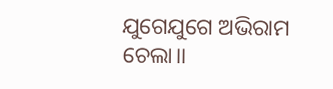ଯୁଗେଯୁଗେ ଅଭିରାମ ଚେଲା।।